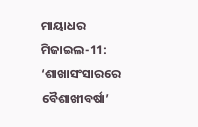ମାୟାଧର ମିଜାଇଲ-11: ‘ଶାଖାସଂସାରରେ ବୈଶାଖୀବର୍ଷା’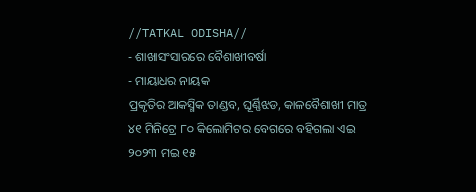//TATKAL ODISHA//
- ଶାଖାସଂସାରରେ ବୈଶାଖୀବର୍ଷା
- ମାୟାଧର ନାୟକ
ପ୍ରକୃତିର ଆକସ୍ମିକ ତାଣ୍ଡବ, ଘୂର୍ଣ୍ଣିଝଡ, କାଳବୈଶାଖୀ ମାତ୍ର ୪୧ ମିନିଟ୍ରେ ୮୦ କିଲୋମିଟର ବେଗରେ ବହିଗଲା ଏଇ ୨୦୨୩ ମଇ ୧୫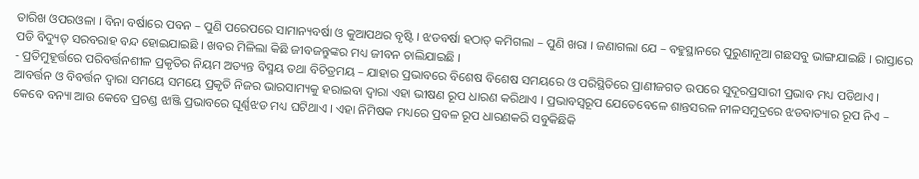ତାରିଖ ଓପରଓଳା । ବିନା ବର୍ଷାରେ ପବନ – ପୁଣି ପରେପରେ ସାମାନ୍ୟବର୍ଷା ଓ କୁଆପଥର ବୃଷ୍ଟି । ଝଡବର୍ଷା ହଠାତ୍ କମିଗଲା – ପୁଣି ଖରା । ଜଣାଗଲା ଯେ – ବହୁସ୍ଥାନରେ ପୁରୁଣାନୂଆ ଗଛସବୁ ଭାଙ୍ଗଯାଇଛି । ରାସ୍ତାରେ ପଡି ବିଦ୍ୟୁତ୍ ସରବରାହ ବନ୍ଦ ହୋଇଯାଇଛି । ଖବର ମିଳିଲା କିଛି ଜୀବଜନ୍ତୁଙ୍କର ମଧ୍ୟ ଜୀବନ ଚାଲିଯାଇଛି ।
- ପ୍ରତିମୁହୂର୍ତ୍ତରେ ପରିବର୍ତ୍ତନଶୀଳ ପ୍ରକୃତିର ନିୟମ ଅତ୍ୟନ୍ତ ବିସ୍ମୟ ତଥା ବିଚିତ୍ରମୟ – ଯାହାର ପ୍ରଭାବରେ ବିଶେଷ ବିଶେଷ ସମୟରେ ଓ ପରିସ୍ଥିତିରେ ପ୍ରାଣୀଜଗତ ଉପରେ ସୁଦୂରପ୍ରସାରୀ ପ୍ରଭାବ ମଧ୍ୟ ପଡିଥାଏ । ଆବର୍ତ୍ତନ ଓ ବିବର୍ତ୍ତନ ଦ୍ୱାରା ସମୟେ ସମୟେ ପ୍ରକୃତି ନିଜର ଭାରସାମ୍ୟକୁ ହରାଇବା ଦ୍ୱାରା ଏହା ଭୀଷଣ ରୂପ ଧାରଣ କରିଥାଏ । ପ୍ରଭାବସ୍ୱରୂପ ଯେତେବେଳେ ଶାନ୍ତସରଳ ନୀଳସମୁଦ୍ରରେ ଝଡବାତ୍ୟାର ରୂପ ନିଏ – କେବେ ବନ୍ୟା ଆଉ କେବେ ପ୍ରଚଣ୍ଡ ଝାଞ୍ଜି ପ୍ରଭାବରେ ଘୂର୍ଣ୍ଣଝଡ ମଧ୍ୟ ଘଟିଥାଏ । ଏହା ନିମିଷକ ମଧ୍ୟରେ ପ୍ରବଳ ରୂପ ଧାରଣକରି ସବୁକିଛିକି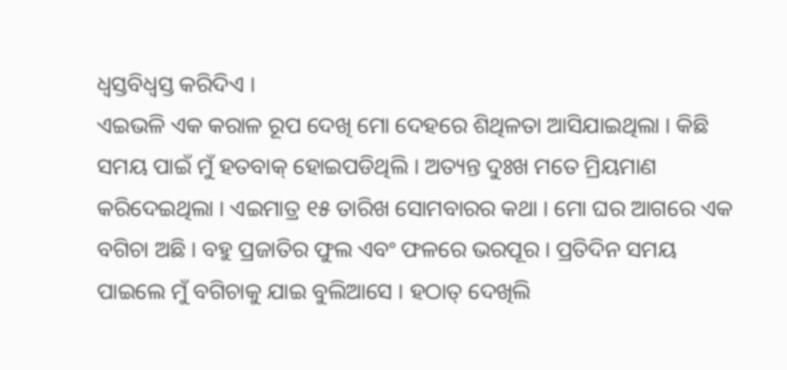ଧ୍ୱସ୍ତବିଧ୍ୱସ୍ତ କରିଦିଏ ।
ଏଇଭଳି ଏକ କରାଳ ରୂପ ଦେଖି ମୋ ଦେହରେ ଶିଥିଳତା ଆସିଯାଇଥିଲା । କିଛି ସମୟ ପାଇଁ ମୁଁ ହତବାକ୍ ହୋଇପଡିଥିଲି । ଅତ୍ୟନ୍ତ ଦୁଃଖ ମତେ ମ୍ରିୟମାଣ କରିଦେଇଥିଲା । ଏଇମାତ୍ର ୧୫ ତାରିଖ ସୋମବାରର କଥା । ମୋ ଘର ଆଗରେ ଏକ ବଗିଚା ଅଛି । ବହୁ ପ୍ରଜାତିର ଫୁଲ ଏବଂ ଫଳରେ ଭରପୂର । ପ୍ରତିଦିନ ସମୟ ପାଇଲେ ମୁଁ ବଗିଚାକୁ ଯାଇ ବୁଲିଆସେ । ହଠାତ୍ ଦେଖିଲି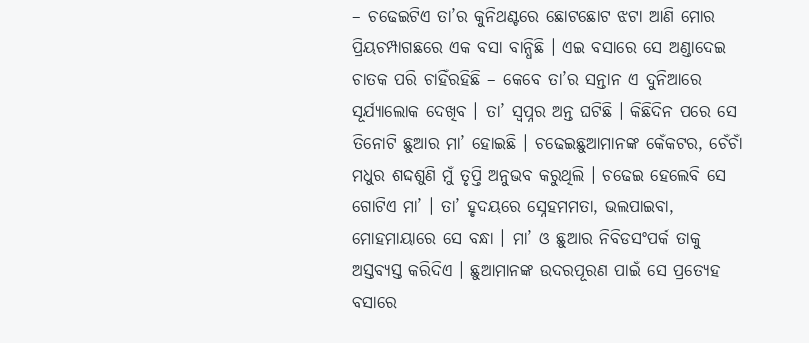– ଚଢେଇଟିଏ ତା’ର କୁନିଥଣ୍ଟରେ ଛୋଟଛୋଟ ଝଟା ଆଣି ମୋର ପ୍ରିୟଚମ୍ପାଗଛରେ ଏକ ବସା ବାନ୍ଧିଛି । ଏଇ ବସାରେ ସେ ଅଣ୍ଡାଦେଇ ଚାତକ ପରି ଚାହିଁରହିଛି – କେବେ ତା’ର ସନ୍ତାନ ଏ ଦୁନିଆରେ ସୂର୍ଯ୍ୟାଲୋକ ଦେଖିବ । ତା’ ସ୍ୱପ୍ନର ଅନ୍ତ ଘଟିଛି । କିଛିଦିନ ପରେ ସେ ତିନୋଟି ଛୁଆର ମା’ ହୋଇଛି । ଚଢେଇଛୁଆମାନଙ୍କ କେଁକଟର, ଚେଁଚାଁ ମଧୁର ଶଦ୍ଦଶୁଣି ମୁଁ ତୃପ୍ତି ଅନୁଭବ କରୁଥିଲି । ଚଢେଇ ହେଲେବି ସେ ଗୋଟିଏ ମା’ । ତା’ ହୃଦୟରେ ସ୍ନେହମମତା, ଭଲପାଇବା, ମୋହମାୟାରେ ସେ ବନ୍ଧା । ମା’ ଓ ଛୁଆର ନିବିଡସଂପର୍କ ତାକୁ ଅସ୍ତବ୍ୟସ୍ତ କରିଦିଏ । ଛୁଆମାନଙ୍କ ଉଦରପୂରଣ ପାଇଁ ସେ ପ୍ରତ୍ୟେହ ବସାରେ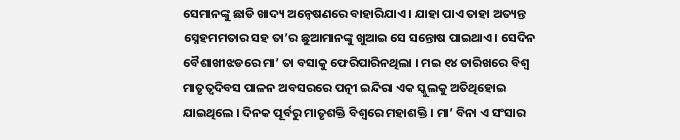ସେମାନଙ୍କୁ ଛାଡି ଖାଦ୍ୟ ଅନ୍ୱେଷଣରେ ବାହାରିଯାଏ । ଯାହା ପାଏ ତାହା ଅତ୍ୟନ୍ତ ସ୍ନେହମମତାର ସହ ତା’ର ଛୁଆମାନଙ୍କୁ ଖୁଆଇ ସେ ସନ୍ତୋଷ ପାଇଥାଏ । ସେଦିନ ବୈଶାଖୀଝଡରେ ମା’ ତା ବସାକୁ ଫେରିପାରିନଥିଲା । ମଇ ୧୪ ତାରିଖରେ ବିଶ୍ୱ ମାତୃତ୍ୱଦିବସ ପାଳନ ଅବସରରେ ପତ୍ନୀ ଇନ୍ଦିରା ଏକ ସ୍କୁଲକୁ ଅତିଥିହୋଇ ଯାଇଥିଲେ । ଦିନକ ପୂର୍ବରୁ ମାତୃଶକ୍ତି ବିଶ୍ୱରେ ମହାଶକ୍ତି । ମା’ ବିନା ଏ ସଂସାର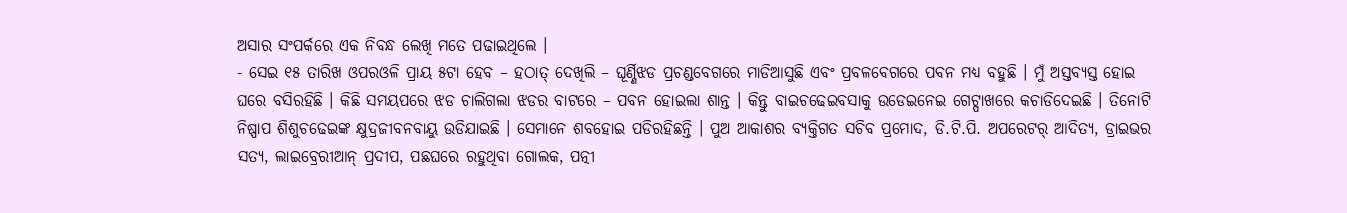ଅସାର ସଂପର୍କରେ ଏକ ନିବନ୍ଧ ଲେଖି ମତେ ପଢାଇଥିଲେ ।
- ସେଇ ୧୫ ତାରିଖ ଓପରଓଳି ପ୍ରାୟ ୫ଟା ହେବ – ହଠାତ୍ ଦେଖିଲି – ଘୂର୍ଣ୍ଣିଝଡ ପ୍ରଚଣ୍ଡବେଗରେ ମାଡିଆସୁଛି ଏବଂ ପ୍ରବଳବେଗରେ ପବନ ମଧ୍ୟ ବହୁଛି । ମୁଁ ଅସ୍ତବ୍ୟସ୍ତ ହୋଇ ଘରେ ବସିରହିଛି । କିଛି ସମୟପରେ ଝଡ ଚାଲିଗଲା ଝଡର ବାଟରେ – ପବନ ହୋଇଲା ଶାନ୍ତ । କିନ୍ତୁ ବାଇଚଢେଇବସାକୁ ଉଡେଇନେଇ ଗେଟ୍ପାଖରେ କଚାଡିଦେଇଛି । ତିନୋଟି ନିଷ୍ପାପ ଶିଶୁଚଢେଇଙ୍କ କ୍ଷୁଦ୍ରଜୀବନବାୟୁ ଉଡିଯାଇଛି । ସେମାନେ ଶବହୋଇ ପଡିରହିଛନ୍ତି । ପୁଅ ଆକାଶର ବ୍ୟକ୍ତିଗତ ସଚିବ ପ୍ରମୋଦ, ଡି.ଟି.ପି. ଅପରେଟର୍ ଆଦିତ୍ୟ, ଡ୍ରାଇଭର ସତ୍ୟ, ଲାଇବ୍ରେରୀଆନ୍ ପ୍ରଦୀପ, ପଛଘରେ ରହୁଥିବା ଗୋଲକ, ପତ୍ନୀ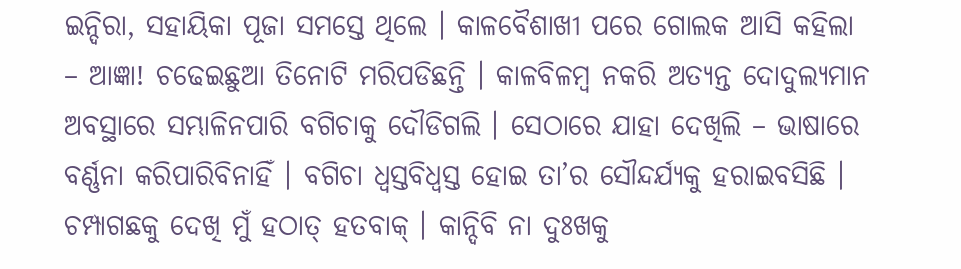ଇନ୍ଦିରା, ସହାୟିକା ପୂଜା ସମସ୍ତେ ଥିଲେ । କାଳବୈଶାଖୀ ପରେ ଗୋଲକ ଆସି କହିଲା – ଆଜ୍ଞା! ଚଢେଇଛୁଆ ତିନୋଟି ମରିପଡିଛନ୍ତି । କାଳବିଳମ୍ବ ନକରି ଅତ୍ୟନ୍ତ ଦୋଦୁଲ୍ୟମାନ ଅବସ୍ଥାରେ ସମ୍ଭାଳିନପାରି ବଗିଚାକୁ ଦୌଡିଗଲି । ସେଠାରେ ଯାହା ଦେଖିଲି – ଭାଷାରେ ବର୍ଣ୍ଣନା କରିପାରିବିନାହିଁ । ବଗିଚା ଧ୍ୱସ୍ତବିଧ୍ୱସ୍ତ ହୋଇ ତା’ର ସୌନ୍ଦର୍ଯ୍ୟକୁ ହରାଇବସିଛି । ଚମ୍ପାଗଛକୁ ଦେଖି ମୁଁ ହଠାତ୍ ହତବାକ୍ । କାନ୍ଦିବି ନା ଦୁଃଖକୁ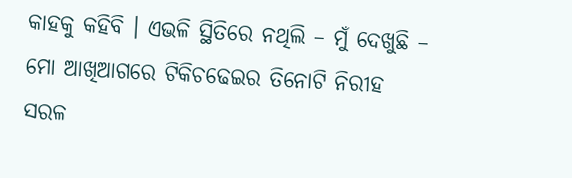କାହକୁ କହିବି । ଏଭଳି ସ୍ଥିତିରେ ନଥିଲି – ମୁଁ ଦେଖୁଛି – ମୋ ଆଖିଆଗରେ ଟିକିଚଢେଇର ତିନୋଟି ନିରୀହ ସରଳ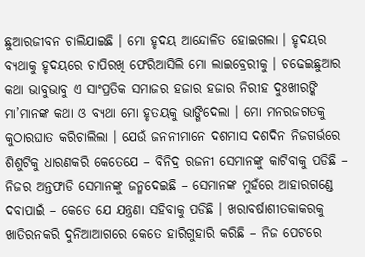ଛୁଆରଜୀବନ ଚାଲିଯାଇଛି । ମୋ ହୃଦୟ ଆନ୍ଦୋଳିତ ହୋଇଗଲା । ହୃଦୟର ବ୍ୟଥାକୁ ହୃଦୟରେ ଚାପିରଖି ଫେରିଆସିଲି ମୋ ଲାଇବ୍ରେରୀକୁ । ଚଢେଇଛୁଆର କଥା ଭାବୁଭାବୁ ଏ ସାଂପ୍ରତିକ ସମାଜର ହଜାର ହଜାର ନିରୀହ ଦୁଃଖୀରଙ୍କି ମା’ମାନଙ୍କ କଥା ଓ ବ୍ୟଥା ମୋ ହୃତୟକୁ ଭାଙ୍ଗିଦେଲା । ମୋ ମନରଜଗତକୁ କୁଠାରଘାତ କରିଚାଲିଲା । ଯେଉଁ ଜନନୀମାନେ ଦଶମାସ ଦଶଦିନ ନିଜଗର୍ଭରେ ଶିଶୁଟିକୁ ଧାରଣକରି କେତେଯେ – ବିନିଦ୍ର ରଜନୀ ସେମାନଙ୍କୁ କାଟିବାକୁ ପଡିଛି – ନିଜର ଅନ୍ତଫାଡି ସେମାନଙ୍କୁ ଜନ୍ମଦେଇଛି – ସେମାନଙ୍କ ମୁହଁରେ ଆହାରଗଣ୍ଡେ ଦବାପାଇଁ – କେତେ ଯେ ଯନ୍ତ୍ରଣା ସହିବାକୁ ପଡିଛି । ଖରାବର୍ଷାଶୀତକାକରକୁ ଖାତିରନକରି ଦୁନିଆଆଗରେ କେତେ ହାରିଗୁହାରି କରିଛି – ନିଜ ପେଟରେ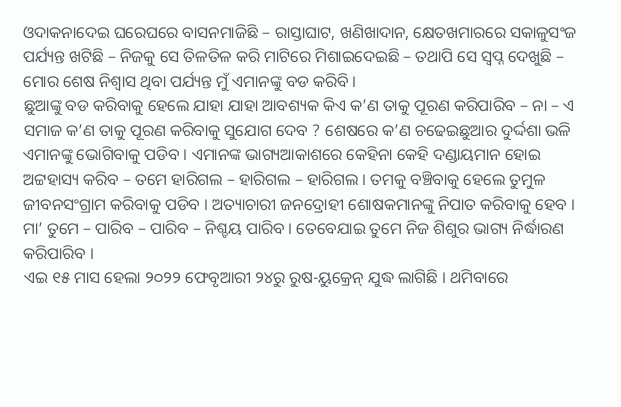ଓଦାକନାଦେଇ ଘରେଘରେ ବାସନମାଜିଛି – ରାସ୍ତାଘାଟ, ଖଣିଖାଦାନ, କ୍ଷେତଖମାରରେ ସକାଳୁସଂଜ ପର୍ଯ୍ୟନ୍ତ ଖଟିଛି – ନିଜକୁ ସେ ତିଳତିଳ କରି ମାଟିରେ ମିଶାଇଦେଇଛି – ତଥାପି ସେ ସ୍ୱପ୍ନ ଦେଖୁଛି – ମୋର ଶେଷ ନିଶ୍ୱାସ ଥିବା ପର୍ଯ୍ୟନ୍ତ ମୁଁ ଏମାନଙ୍କୁ ବଡ କରିବି ।
ଛୁଆଙ୍କୁ ବଡ କରିବାକୁ ହେଲେ ଯାହା ଯାହା ଆବଶ୍ୟକ କିଏ କ’ଣ ତାକୁ ପୂରଣ କରିପାରିବ – ନା – ଏ ସମାଜ କ’ଣ ତାକୁ ପୂରଣ କରିବାକୁ ସୁଯୋଗ ଦେବ ? ଶେଷରେ କ’ଣ ଚଢେଇଛୁଆର ଦୁର୍ଦ୍ଦଶା ଭଳି ଏମାନଙ୍କୁ ଭୋଗିବାକୁ ପଡିବ । ଏମାନଙ୍କ ଭାଗ୍ୟଆକାଶରେ କେହିନା କେହି ଦଣ୍ଡାୟମାନ ହୋଇ ଅଟ୍ଟହାସ୍ୟ କରିବ – ତମେ ହାରିଗଲ – ହାରିଗଲ – ହାରିଗଲ । ତମକୁ ବଞ୍ଚିବାକୁ ହେଲେ ତୁମୁଳ ଜୀବନସଂଗ୍ରାମ କରିବାକୁ ପଡିବ । ଅତ୍ୟାଚାରୀ ଜନଦ୍ରୋହୀ ଶୋଷକମାନଙ୍କୁ ନିପାତ କରିବାକୁ ହେବ । ମା’ ତୁମେ – ପାରିବ – ପାରିବ – ନିଶ୍ଚୟ ପାରିବ । ତେବେଯାଇ ତୁମେ ନିଜ ଶିଶୁର ଭାଗ୍ୟ ନିର୍ଦ୍ଧାରଣ କରିପାରିବ ।
ଏଇ ୧୫ ମାସ ହେଲା ୨୦୨୨ ଫେବୃଆରୀ ୨୪ରୁ ରୁଷ-ୟୁକ୍ରେନ୍ ଯୁଦ୍ଧ ଲାଗିଛି । ଥମିବାରେ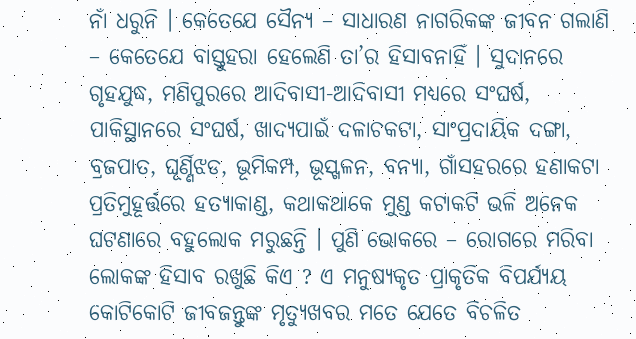ନାଁ ଧରୁନି । କେତେଯେ ସୈନ୍ୟ – ସାଧାରଣ ନାଗରିକଙ୍କ ଜୀବନ ଗଲାଣି – କେତେଯେ ବାସ୍ତୁହରା ହେଲେଣି ତା’ର ହିସାବନାହିଁ । ସୁଦାନରେ ଗୃହଯୁଦ୍ଧ, ମଣିପୁରରେ ଆଦିବାସୀ-ଆଦିବାସୀ ମଧ୍ୟରେ ସଂଘର୍ଷ, ପାକିସ୍ଥାନରେ ସଂଘର୍ଷ, ଖାଦ୍ୟପାଇଁ ଦଳାଚକଟା, ସାଂପ୍ରଦାୟିକ ଦଙ୍ଗା, ବ୍ରଜପାତ, ଘୂର୍ଣ୍ଣିଝଡ, ଭୂମିକମ୍ପ, ଭୂସ୍ଖଳନ, ବନ୍ୟା, ଗାଁସହରରେ ହଣାକଟା ପ୍ରତିମୁହୂର୍ତ୍ତରେ ହତ୍ୟାକାଣ୍ଡ, କଥାକଥାକେ ମୁଣ୍ଡ କଟାକଟି ଭଳି ଅନେକ ଘଟଣାରେ ବହୁଲୋକ ମରୁଛନ୍ତି । ପୁଣି ଭୋକରେ – ରୋଗରେ ମରିବା ଲୋକଙ୍କ ହିସାବ ରଖୁଛି କିଏ ? ଏ ମନୁଷ୍ୟକୃତ ପ୍ରାକୃତିକ ବିପର୍ଯ୍ୟୟ କୋଟିକୋଟି ଜୀବଜନ୍ତୁଙ୍କ ମୃତ୍ୟୁଖବର ମତେ ଯେତେ ବିଚଳିତ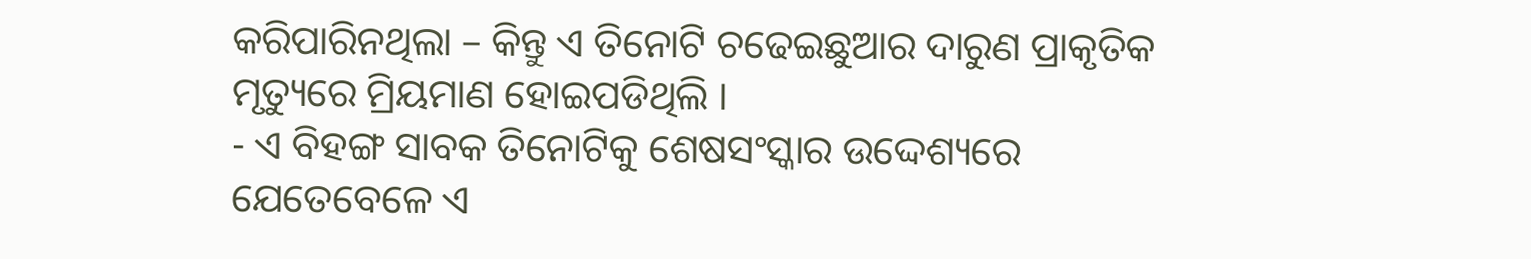କରିପାରିନଥିଲା – କିନ୍ତୁ ଏ ତିନୋଟି ଚଢେଇଛୁଆର ଦାରୁଣ ପ୍ରାକୃତିକ ମୃତ୍ୟୁରେ ମ୍ରିୟମାଣ ହୋଇପଡିଥିଲି ।
- ଏ ବିହଙ୍ଗ ସାବକ ତିନୋଟିକୁ ଶେଷସଂସ୍କାର ଉଦ୍ଦେଶ୍ୟରେ ଯେତେବେଳେ ଏ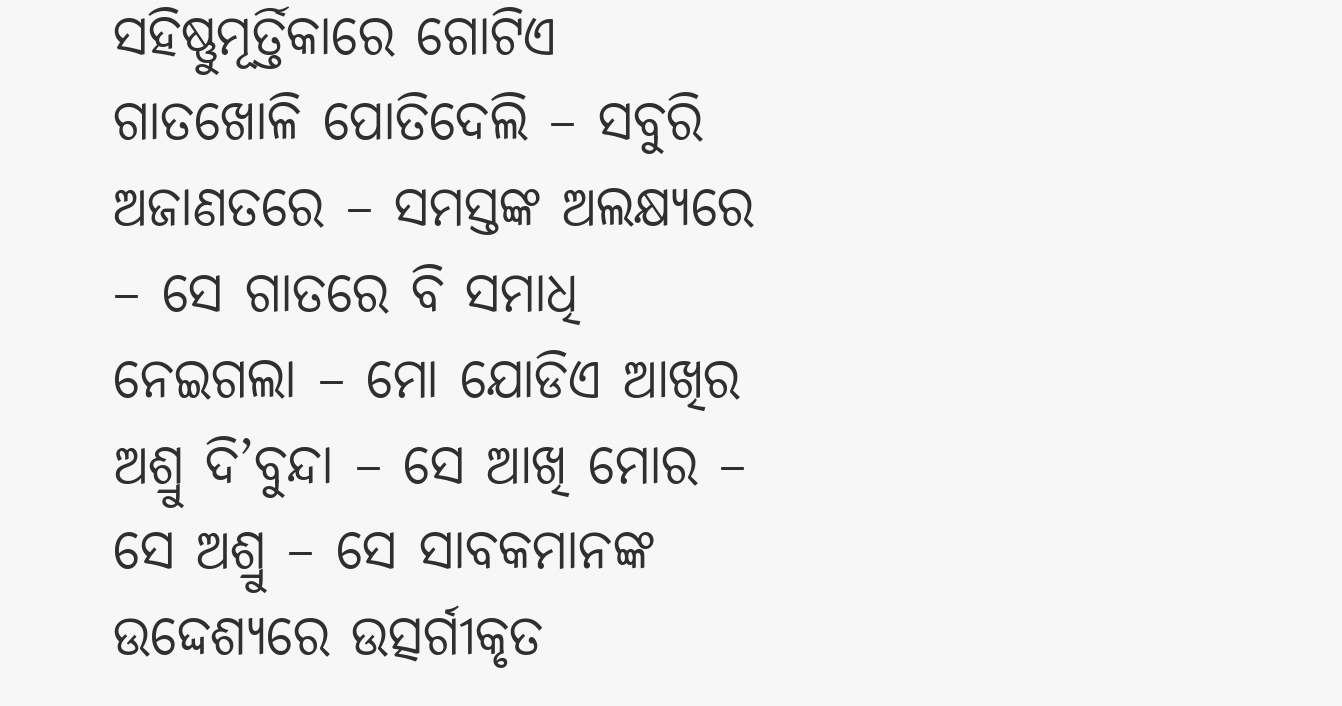ସହିଷ୍ଣୁମୂର୍ତ୍ତିକାରେ ଗୋଟିଏ ଗାତଖୋଳି ପୋତିଦେଲି – ସବୁରି ଅଜାଣତରେ – ସମସ୍ତଙ୍କ ଅଲକ୍ଷ୍ୟରେ – ସେ ଗାତରେ ବି ସମାଧି ନେଇଗଲା – ମୋ ଯୋଡିଏ ଆଖିର ଅଶ୍ରୁ ଦି’ବୁନ୍ଦା – ସେ ଆଖି ମୋର – ସେ ଅଶ୍ରୁ – ସେ ସାବକମାନଙ୍କ ଉଦ୍ଦେଶ୍ୟରେ ଉତ୍ସର୍ଗୀକୃତ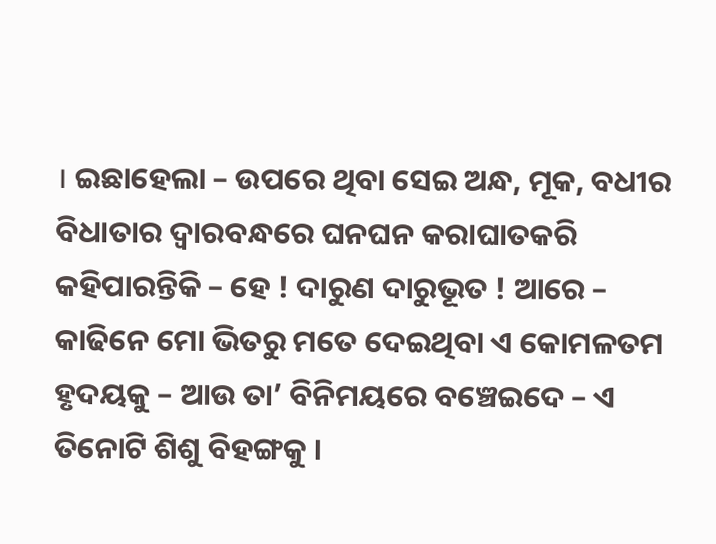। ଇଛାହେଲା – ଉପରେ ଥିବା ସେଇ ଅନ୍ଧ, ମୂକ, ବଧୀର ବିଧାତାର ଦ୍ୱାରବନ୍ଧରେ ଘନଘନ କରାଘାତକରି କହିପାରନ୍ତିକି – ହେ ! ଦାରୁଣ ଦାରୁଭୂତ ! ଆରେ – କାଢିନେ ମୋ ଭିତରୁ ମତେ ଦେଇଥିବା ଏ କୋମଳତମ ହୃଦୟକୁ – ଆଉ ତା’ ବିନିମୟରେ ବଞ୍ଚେଇଦେ – ଏ ତିନୋଟି ଶିଶୁ ବିହଙ୍ଗକୁ ।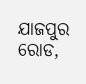ଯାଜପୁର ରୋଡ,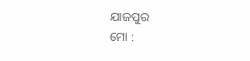ଯାଜପୁର
ମୋ :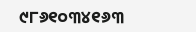୯୮୬୧୦୩୪୧୬୩